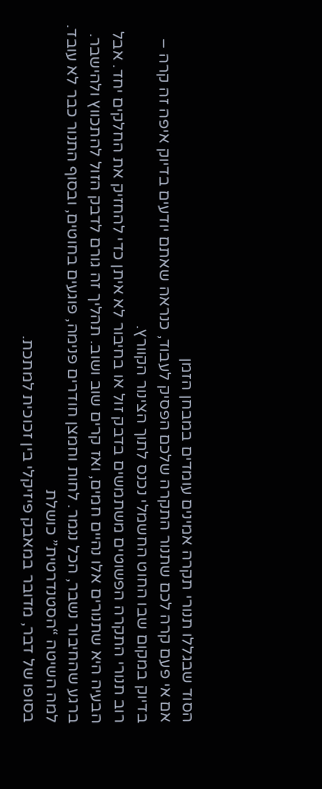הסוד שבגללו תנורי תקרה אמינים עומדים במבחן הזמן
אם אי פעם קרה לכם שתנור התקרה שלכם הפסיק לעבוד, כנראה שאתם יודעים בדיוק איפה זה קרה – בדיוק במקום שבו החוט החשמלי נכנס לתוך הצינור הקוורץ.
רוב תנורי התקרה הפשוטים משתמשים בדבק זול או בחיבור לא איתן כדי להחזיק את החלקים יחד. אבל הבעיה היא שתנורים אלו נהיים חמים, ואז קרים שוב ושוב. תהליך זה גורם לדבק הזול להתכווץ ולהישבר.
ברגע שהחיבור נשבר, הכל נגמר. לחות וחמצן חודרים פנימה, פוגעים בחוטים, ובסוף התנור כבר לא עובד.
למה השיטה “הסטנדרטית” כושלת
בסופו של דבר, מדובר במאבק פיזיקלי בין זכוכית למתכת.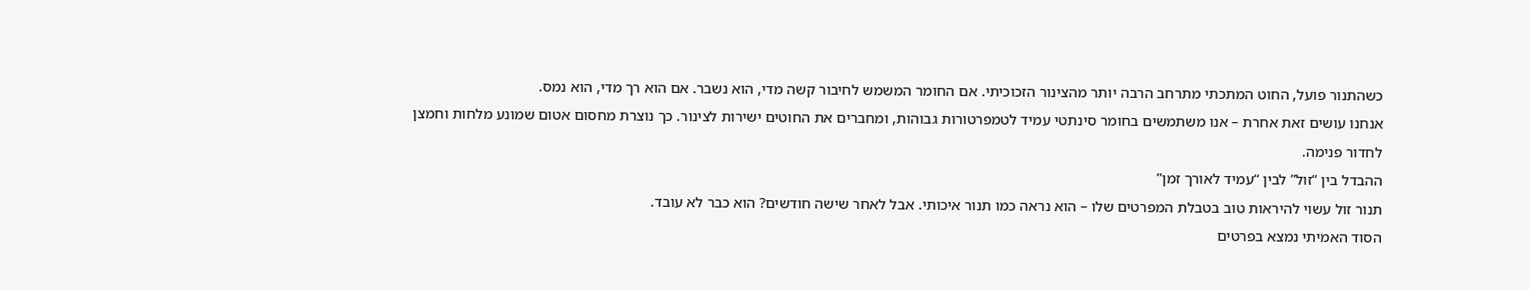כשהתנור פועל, החוט המתכתי מתרחב הרבה יותר מהצינור הזכוכיתי. אם החומר המשמש לחיבור קשה מדי, הוא נשבר. אם הוא רך מדי, הוא נמס.
אנחנו עושים זאת אחרת – אנו משתמשים בחומר סינתטי עמיד לטמפרטורות גבוהות, ומחברים את החוטים ישירות לצינור. כך נוצרת מחסום אטום שמונע מלחות וחמצן לחדור פנימה.
ההבדל בין “זול” לבין “עמיד לאורך זמן”
תנור זול עשוי להיראות טוב בטבלת המפרטים שלו – הוא נראה כמו תנור איכותי. אבל לאחר שישה חודשים? הוא כבר לא עובד.
הסוד האמיתי נמצא בפרטים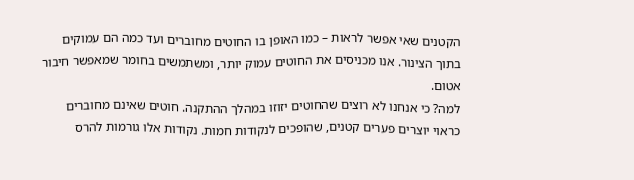הקטנים שאי אפשר לראות – כמו האופן בו החוטים מחוברים ועד כמה הם עמוקים בתוך הצינור. אנו מכניסים את החוטים עמוק יותר, ומשתמשים בחומר שמאפשר חיבור אטום.
למה? כי אנחנו לא רוצים שהחוטים יזוזו במהלך ההתקנה. חוטים שאינם מחוברים כראוי יוצרים פערים קטנים, שהופכים לנקודות חמות. נקודות אלו גורמות להרס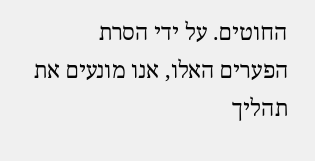החוטים. על ידי הסרת הפערים האלו, אנו מונעים את תהליך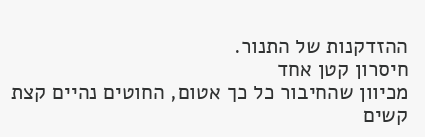ההזדקנות של התנור.
חיסרון קטן אחד
מכיוון שהחיבור כל כך אטום, החוטים נהיים קצת קשים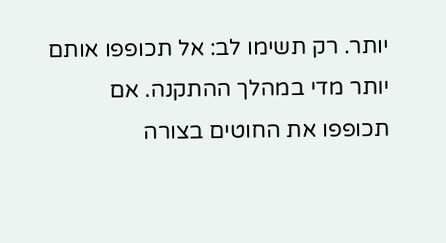יותר. רק תשימו לב: אל תכופפו אותם יותר מדי במהלך ההתקנה. אם תכופפו את החוטים בצורה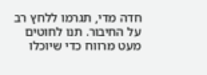חדה מדי, תגרמו ללחץ רב על החיבור. תנו לחוטים מעט מרווח כדי שיוכלו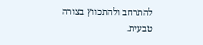להתרחב ולהתכווץ בצורה טבעית.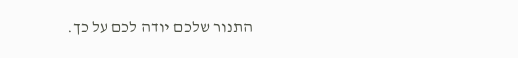התנור שלכם יודה לכם על כך.